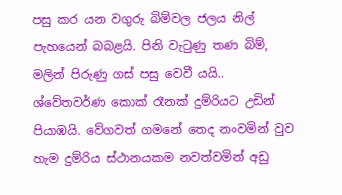පසු කර යන වගුරු බිම්වල ජලය නිල් පැ‍හයෙන් බබළයි. පිනි වැටුණු තණ බිම්, මලින් පිරුණු ගස් පසු වෙවී යයි.. ශ්වේතවර්ණ කොක් රෑනක් දුම්රියට උඩින් පියාඹයි. වේගවත් ගමනේ තෙද නංවමින් වුව හැම දුම්රිය ස්ථානයකම නවත්වමින් අඩු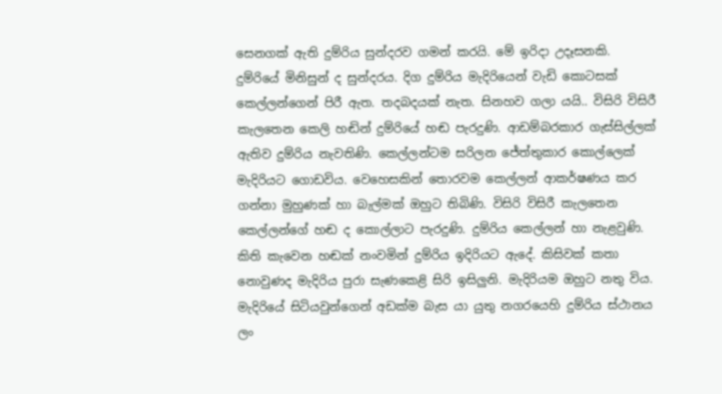සෙනගක් ඇති දුම්රිය සුන්දරව ගමන් කරයි. මේ ඉරිදා උදෑසනකි. දුම්රියේ මිනිසුන් ද සුන්දරය. දිග දුම්රිය මැදිරියෙන් වැඩි කොටසක් කෙල්ලන්ගෙන් පිරී ඇත. තදබදයක් නැත. සිනහව ගලා යයි.. විසිරි විසිරී කැලතෙන කෙලි හඬින් දුම්රියේ හඬ පැරදුණි. ආඩම්බරකාර ගැස්සිල්ලක් ඇතිව දුම්රිය නැවතිණි. කෙල්ලන්ටම සරිලන ජේත්තුකාර කොල්ලෙක් මැදිරියට ගොඩවිය. වෙහෙසකින් තොරවම කෙල්ලන් ආකර්ෂණය කර ගන්නා මුහුණක් හා බැල්මක් ඔහුට තිබිණි. විසිරි විසිරී කැලතෙන කෙල්ලන්ගේ හඬ ද කොල්ලාට පැරදුණි. දුම්රිය කෙල්ලන් හා නැළවුණි. කිති කැවෙන හඬක් නංවමින් දුම්රිය ඉදිරියට ඇදේ. කිසිවක් කතා නොවුණද මැදිරිය පුරා සැණකෙළි සිරි ඉසිලුනි. මැදිරියම ඔහුට නතු විය. මැදිරියේ සිටියවුන්ගෙන් අඩක්ම බැස යා යුතු නගරයෙහි දුම්රිය ස්ථානය ලං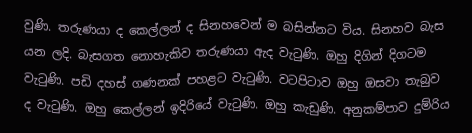වුණි. තරුණයා ද කෙල්ලන් ද සිනහවෙන් ම බසින්නට විය. සිනහව බැස යන ලදි. බැසගත නොහැකිව තරුණයා ඇද වැටුණි. ඔහු දිගින් දිගටම වැටුණි. පඩි දහස් ගණනක් පහළට වැටුණි. වටපිටාව ඔහු ඔසවා තැබුව ද වැටුණි. ඔහු කෙල්ලන් ඉදිරියේ වැටුණි. ඔහු කැඩුණි. අනුකම්පාව දුම්රිය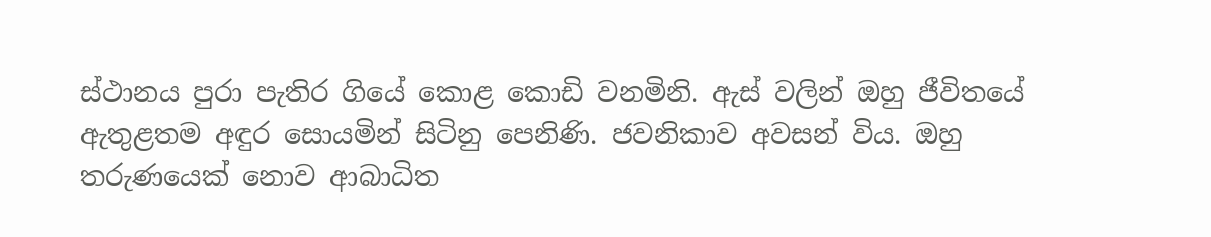ස්ථානය පුරා පැතිර ගියේ කොළ කොඩි වනමිනි. ඇස් වලින් ඔහු ජීවිතයේ ඇතුළතම අඳුර සොයමින් සිටිනු පෙනිණි. ජවනිකාව අවසන් විය. ඔහු තරුණයෙක් නොව ආබාධිත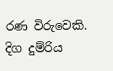රණ විරුවෙකි. දිග දුම්රිය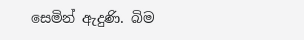සෙමින් ඇදුණි. බිම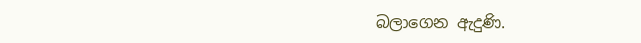බලාගෙන ඇදුණි.